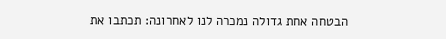הבטחה אחת גדולה נמכרה לנו לאחרונה: תכתבו את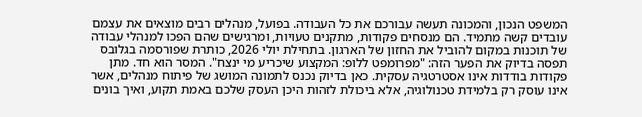המשפט הנכון, והמכונה תעשה עבורכם את כל העבודה. בפועל, מנהלים רבים מוצאים את עצמם עובדים קשה מתמיד. הם מנסחים פקודות, מתקנים טעויות, ומרגישים שהם הפכו למנהלי עבודה של תוכנות במקום להוביל את החזון של הארגון. בתחילת יולי 2026, כותרת שפורסמה בגלובס תפסה בדיוק את הפער הזה: "מפרומפט ללופ: המקצוע שיכריע מי ינצח". המסר הוא חד. מתן פקודות בודדות אינו אסטרטגיה עסקית. כאן בדיוק נכנס לתמונה המושג של פיתוח מנהלים, אשר אינו עוסק רק בלמידת טכנולוגיה, אלא ביכולת לזהות היכן העסק שלכם באמת תקוע, ואיך בונים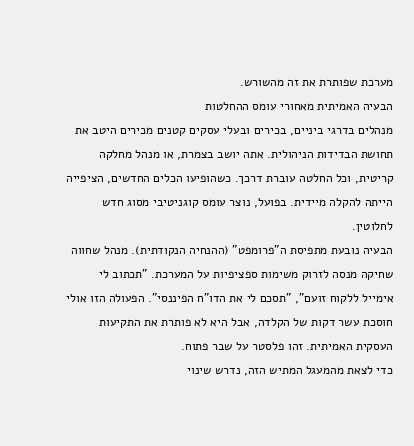מערכת שפותרת את זה מהשורש.
הבעיה האמיתית מאחורי עומס ההחלטות
מנהלים בדרגי ביניים, בכירים ובעלי עסקים קטנים מכירים היטב את תחושת הבדידות הניהולית. אתה יושב בצמרת, או מנהל מחלקה קריטית, וכל החלטה עוברת דרכך. כשהופיעו הכלים החדשים, הציפייה הייתה להקלה מיידית. בפועל, נוצר עומס קוגניטיבי מסוג חדש לחלוטין.
הבעיה נובעת מתפיסת ה"פרומפט" (ההנחיה הנקודתית). מנהל שחווה שחיקה מנסה לזרוק משימות ספציפיות על המערכת. "תכתוב לי אימייל ללקוח זועם", "תסכם לי את הדו"ח הפיננסי". הפעולה הזו אולי חוסכת עשר דקות של הקלדה, אבל היא לא פותרת את התקיעות העסקית האמיתית. זהו פלסטר על שבר פתוח.
כדי לצאת מהמעגל המתיש הזה, נדרש שינוי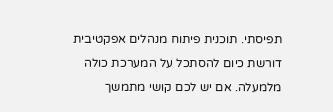תפיסתי. תוכנית פיתוח מנהלים אפקטיבית דורשת כיום להסתכל על המערכת כולה מלמעלה. אם יש לכם קושי מתמשך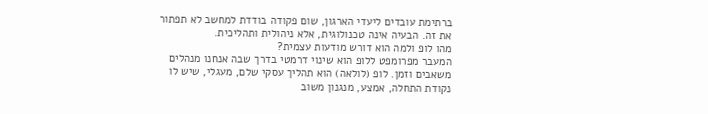ברתימת עובדים ליעדי הארגון, שום פקודה בודדת למחשב לא תפתור את זה. הבעיה אינה טכנולוגית, אלא ניהולית ותהליכית.
מהו לופ ולמה הוא דורש מודעות עצמית?
המעבר מפרומפט ללופ הוא שינוי דרמטי בדרך שבה אנחנו מנהלים משאבים וזמן. לופ (לולאה) הוא תהליך עסקי שלם, מעגלי, שיש לו נקודת התחלה, אמצע, מנגנון משוב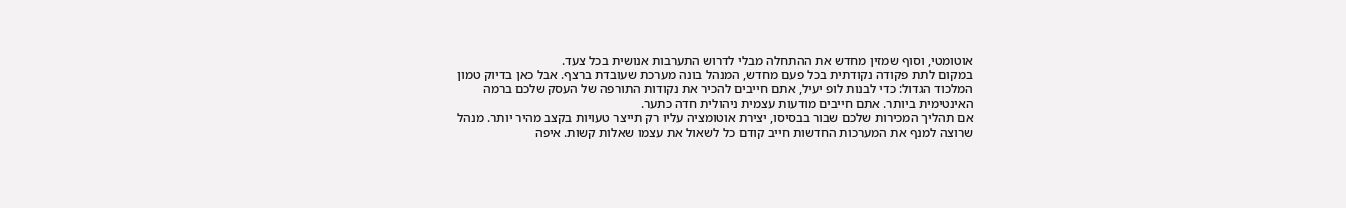אוטומטי, וסוף שמזין מחדש את ההתחלה מבלי לדרוש התערבות אנושית בכל צעד.
במקום לתת פקודה נקודתית בכל פעם מחדש, המנהל בונה מערכת שעובדת ברצף. אבל כאן בדיוק טמון המלכוד הגדול: כדי לבנות לופ יעיל, אתם חייבים להכיר את נקודות התורפה של העסק שלכם ברמה האינטימית ביותר. אתם חייבים מודעות עצמית ניהולית חדה כתער.
אם תהליך המכירות שלכם שבור בבסיסו, יצירת אוטומציה עליו רק תייצר טעויות בקצב מהיר יותר. מנהל שרוצה למנף את המערכות החדשות חייב קודם כל לשאול את עצמו שאלות קשות. איפה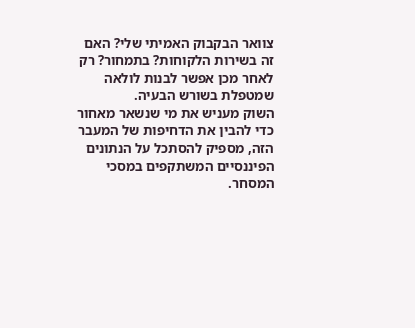צוואר הבקבוק האמיתי שלי? האם זה בשירות הלקוחות? בתמחור? רק לאחר מכן אפשר לבנות לולאה שמטפלת בשורש הבעיה.
השוק מעניש את מי שנשאר מאחור
כדי להבין את הדחיפות של המעבר הזה, מספיק להסתכל על הנתונים הפיננסיים המשתקפים במסכי המסחר.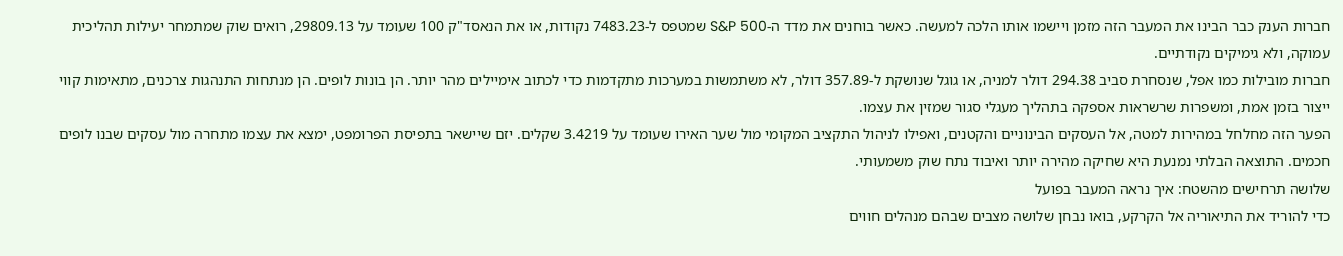חברות הענק כבר הבינו את המעבר הזה מזמן ויישמו אותו הלכה למעשה. כאשר בוחנים את מדד ה-S&P 500 שמטפס ל-7483.23 נקודות, או את הנאסד"ק 100 שעומד על 29809.13, רואים שוק שמתמחר יעילות תהליכית עמוקה, ולא גימיקים נקודתיים.
חברות מובילות כמו אפל, שנסחרת סביב 294.38 דולר למניה, או גוגל שנושקת ל-357.89 דולר, לא משתמשות במערכות מתקדמות כדי לכתוב אימיילים מהר יותר. הן בונות לופים. הן מנתחות התנהגות צרכנים, מתאימות קווי ייצור בזמן אמת, ומשפרות שרשראות אספקה בתהליך מעגלי סגור שמזין את עצמו.
הפער הזה מחלחל במהירות למטה, אל העסקים הבינוניים והקטנים, ואפילו לניהול התקציב המקומי מול שער האירו שעומד על 3.4219 שקלים. יזם שיישאר בתפיסת הפרומפט, ימצא את עצמו מתחרה מול עסקים שבנו לופים חכמים. התוצאה הבלתי נמנעת היא שחיקה מהירה יותר ואיבוד נתח שוק משמעותי.
שלושה תרחישים מהשטח: איך נראה המעבר בפועל
כדי להוריד את התיאוריה אל הקרקע, בואו נבחן שלושה מצבים שבהם מנהלים חווים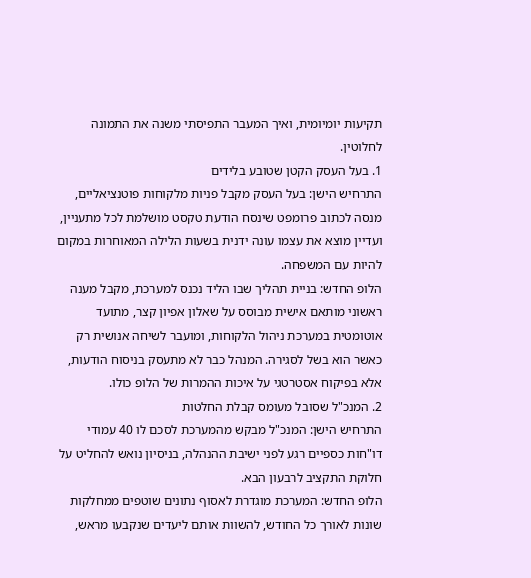תקיעות יומיומית, ואיך המעבר התפיסתי משנה את התמונה לחלוטין.
1. בעל העסק הקטן שטובע בלידים
התרחיש הישן: בעל העסק מקבל פניות מלקוחות פוטנציאליים, מנסה לכתוב פרומפט שינסח הודעת טקסט מושלמת לכל מתעניין, ועדיין מוצא את עצמו עונה ידנית בשעות הלילה המאוחרות במקום להיות עם המשפחה.
הלופ החדש: בניית תהליך שבו הליד נכנס למערכת, מקבל מענה ראשוני מותאם אישית מבוסס על שאלון אפיון קצר, מתועד אוטומטית במערכת ניהול הלקוחות, ומועבר לשיחה אנושית רק כאשר הוא בשל לסגירה. המנהל כבר לא מתעסק בניסוח הודעות, אלא בפיקוח אסטרטגי על איכות ההמרות של הלופ כולו.
2. המנכ"ל שסובל מעומס קבלת החלטות
התרחיש הישן: המנכ"ל מבקש מהמערכת לסכם לו 40 עמודי דו"חות כספיים רגע לפני ישיבת ההנהלה, בניסיון נואש להחליט על חלוקת התקציב לרבעון הבא.
הלופ החדש: המערכת מוגדרת לאסוף נתונים שוטפים ממחלקות שונות לאורך כל החודש, להשוות אותם ליעדים שנקבעו מראש,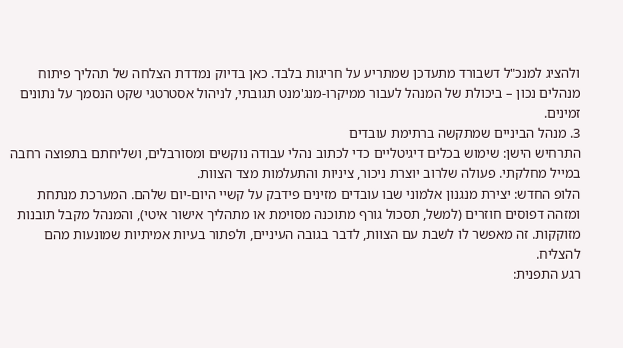ולהציג למנכ"ל דשבורד מתעדכן שמתריע על חריגות בלבד. כאן בדיוק נמדדת הצלחה של תהליך פיתוח מנהלים נכון – ביכולת של המנהל לעבור ממיקרו-מנג'מנט תגובתי, לניהול אסטרטגי שקט הנסמך על נתונים זמינים.
3. מנהל הביניים שמתקשה ברתימת עובדים
התרחיש הישן: שימוש בכלים דיגיטליים כדי לכתוב נהלי עבודה נוקשים ומסורבלים, ושליחתם בתפוצה רחבה במייל מחלקתי. פעולה שלרוב יוצרת ניכור, ציניות והתעלמות מצד הצוות.
הלופ החדש: יצירת מנגנון אלמוני שבו עובדים מזינים פידבק על קשיי היום-יום שלהם. המערכת מנתחת ומזהה דפוסים חוזרים (למשל, תסכול גורף מתוכנה מסוימת או מתהליך אישור איטי), והמנהל מקבל תובנות מזוקקות. זה מאפשר לו לשבת עם הצוות, לדבר בגובה העיניים, ולפתור בעיות אמיתיות שמונעות מהם להצליח.
רגע התפנית: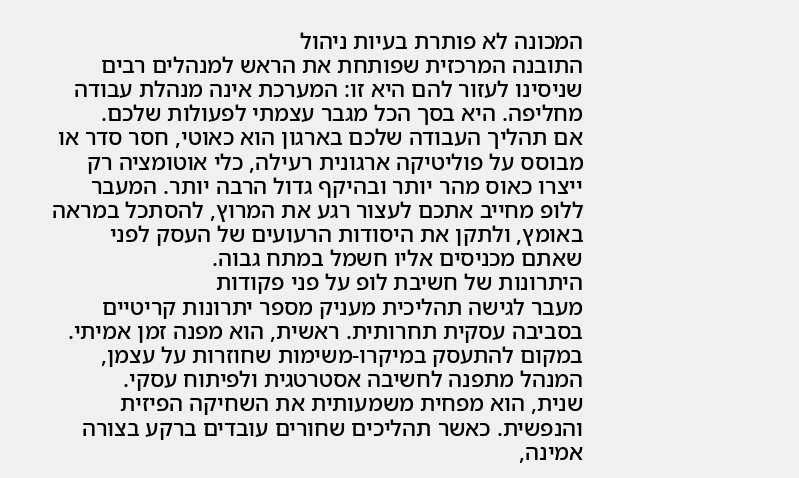המכונה לא פותרת בעיות ניהול
התובנה המרכזית שפותחת את הראש למנהלים רבים שניסינו לעזור להם היא זו: המערכת אינה מנהלת עבודה מחליפה. היא בסך הכל מגבר עצמתי לפעולות שלכם.
אם תהליך העבודה שלכם בארגון הוא כאוטי, חסר סדר או מבוסס על פוליטיקה ארגונית רעילה, כלי אוטומציה רק ייצרו כאוס מהר יותר ובהיקף גדול הרבה יותר. המעבר ללופ מחייב אתכם לעצור רגע את המרוץ, להסתכל במראה באומץ, ולתקן את היסודות הרעועים של העסק לפני שאתם מכניסים אליו חשמל במתח גבוה.
היתרונות של חשיבת לופ על פני פקודות
מעבר לגישה תהליכית מעניק מספר יתרונות קריטיים בסביבה עסקית תחרותית. ראשית, הוא מפנה זמן אמיתי. במקום להתעסק במיקרו-משימות שחוזרות על עצמן, המנהל מתפנה לחשיבה אסטרטגית ולפיתוח עסקי.
שנית, הוא מפחית משמעותית את השחיקה הפיזית והנפשית. כאשר תהליכים שחורים עובדים ברקע בצורה אמינה,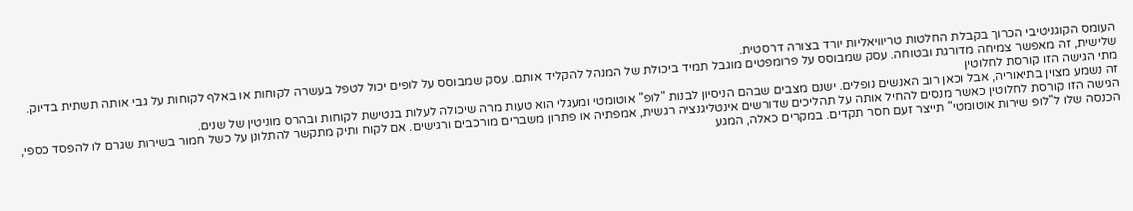העומס הקוגניטיבי הכרוך בקבלת החלטות טריוויאליות יורד בצורה דרסטית.
שלישית, זה מאפשר צמיחה מדורגת ובטוחה. עסק שמבוסס על פרומפטים מוגבל תמיד ביכולת של המנהל להקליד אותם. עסק שמבוסס על לופים יכול לטפל בעשרה לקוחות או באלף לקוחות על גבי אותה תשתית בדיוק.
מתי הגישה הזו קורסת לחלוטין
זה נשמע מצוין בתיאוריה, אבל וכאן רוב האנשים נופלים. ישנם מצבים שבהם הניסיון לבנות "לופ" אוטומטי ומעגלי הוא טעות מרה שיכולה לעלות בנטישת לקוחות ובהרס מוניטין של שנים.
הגישה הזו קורסת לחלוטין כאשר מנסים להחיל אותה על תהליכים שדורשים אינטליגנציה רגשית, אמפתיה או פתרון משברים מורכבים ורגישים. אם לקוח ותיק מתקשר להתלונן על כשל חמור בשירות שגרם לו להפסד כספי, הכנסה שלו ל"לופ שירות אוטומטי" תייצר זעם חסר תקדים. במקרים כאלה, המגע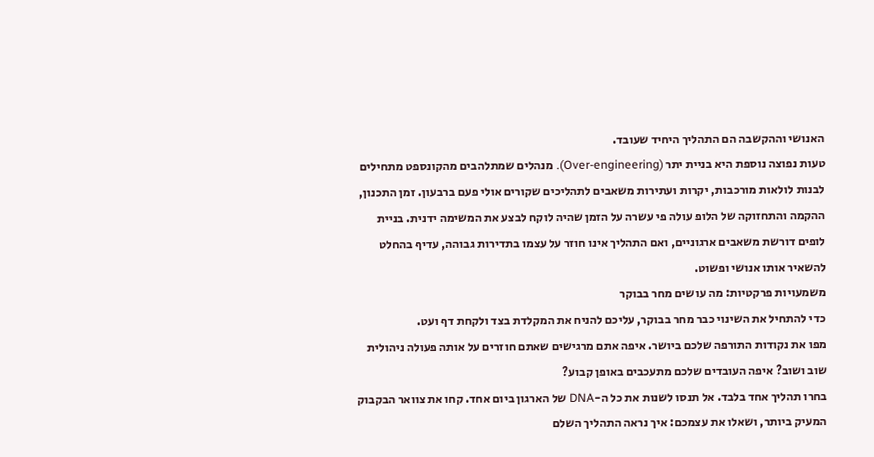האנושי וההקשבה הם התהליך היחיד שעובד.
טעות נפוצה נוספת היא בניית יתר (Over-engineering). מנהלים שמתלהבים מהקונספט מתחילים לבנות לולאות מורכבות, יקרות ועתירות משאבים לתהליכים שקורים אולי פעם ברבעון. זמן התכנון, ההקמה והתחזוקה של הלופ עולה פי עשרה על הזמן שהיה לוקח לבצע את המשימה ידנית. בניית לופים דורשת משאבים ארגוניים, ואם התהליך אינו חוזר על עצמו בתדירות גבוהה, עדיף בהחלט להשאיר אותו אנושי ופשוט.
משמעויות פרקטיות: מה עושים מחר בבוקר
כדי להתחיל את השינוי כבר מחר בבוקר, עליכם להניח את המקלדת בצד ולקחת דף ועט.
מפו את נקודות התורפה שלכם ביושר. איפה אתם מרגישים שאתם חוזרים על אותה פעולה ניהולית שוב ושוב? איפה העובדים שלכם מתעכבים באופן קבוע?
בחרו תהליך אחד בלבד. אל תנסו לשנות את כל ה-DNA של הארגון ביום אחד. קחו את צוואר הבקבוק המעיק ביותר, ושאלו את עצמכם: איך נראה התהליך השלם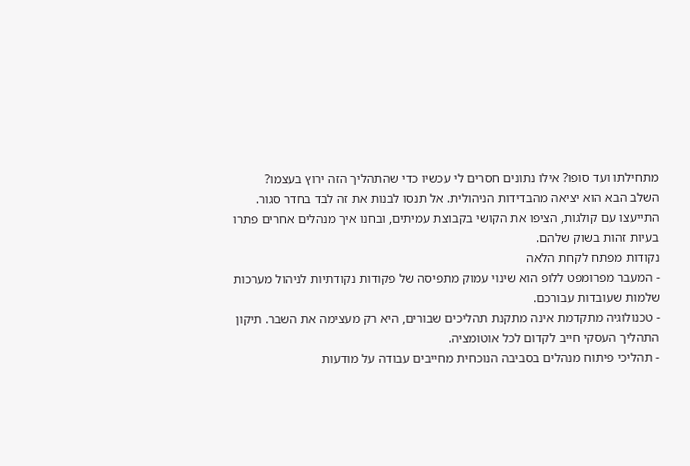מתחילתו ועד סופו? אילו נתונים חסרים לי עכשיו כדי שהתהליך הזה ירוץ בעצמו?
השלב הבא הוא יציאה מהבדידות הניהולית. אל תנסו לבנות את זה לבד בחדר סגור. התייעצו עם קולגות, הציפו את הקושי בקבוצת עמיתים, ובחנו איך מנהלים אחרים פתרו בעיות זהות בשוק שלהם.
נקודות מפתח לקחת הלאה
- המעבר מפרומפט ללופ הוא שינוי עמוק מתפיסה של פקודות נקודתיות לניהול מערכות שלמות שעובדות עבורכם.
- טכנולוגיה מתקדמת אינה מתקנת תהליכים שבורים, היא רק מעצימה את השבר. תיקון התהליך העסקי חייב לקדום לכל אוטומציה.
- תהליכי פיתוח מנהלים בסביבה הנוכחית מחייבים עבודה על מודעות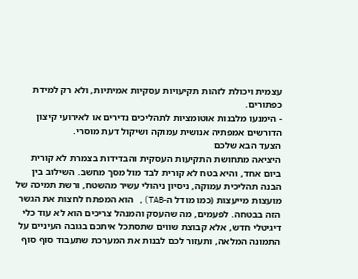עצמית ויכולת לזהות תקיעויות עסקיות אמיתיות, ולא רק למידת כפתורים.
- הימנעו מלבנות אוטומציות לתהליכים נדירים או לאירועי קיצון הדורשים אמפתיה אנושית עמוקה ושיקול דעת מוסרי.
הצעד הבא שלכם
היציאה מתחושת התקיעות העסקית והבדידות בצמרת לא קורית ביום אחד, והיא בטח לא קורית לבד מול מסך מחשב. השילוב בין הבנה תהליכית עמוקה, ניסיון ניהולי עשיר מהשטח, ורשת תמיכה של מועצות מייעצות (כמו מודל ה-TAB), הוא המפתח לחצות את הגשר הזה בבטחה. לפעמים, מה שהעסק והמנהל צריכים הוא לא עוד כלי דיגיטלי חדש, אלא קבוצת שווים שתסתכל איתכם בגובה העיניים על התמונה המלאה, ותעזור לכם לבנות את המערכת שתעבוד סוף סוף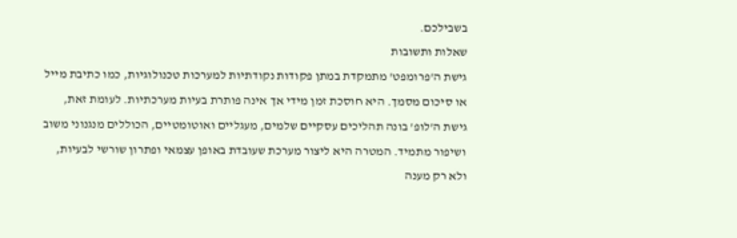בשבילכם.
שאלות ותשובות
גישת ה'פרומפט' מתמקדת במתן פקודות נקודתיות למערכות טכנולוגיות, כמו כתיבת מייל או סיכום מסמך. היא חוסכת זמן מידי אך אינה פותרת בעיות מערכתיות. לעומת זאת, גישת ה'לופ' בונה תהליכים עסקיים שלמים, מעגליים ואוטומטיים, הכוללים מנגנוני משוב ושיפור מתמיד. המטרה היא ליצור מערכת שעובדת באופן עצמאי ופתרון שורשי לבעיות, ולא רק מענה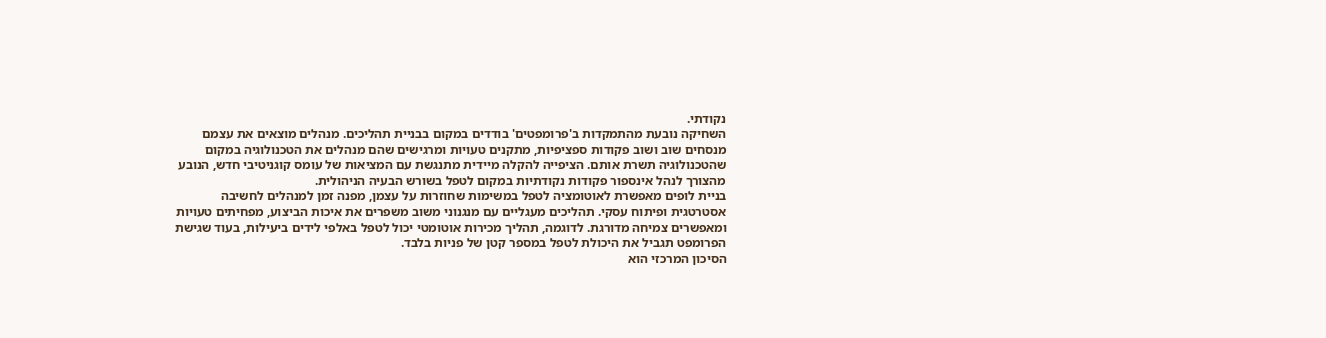נקודתי.
השחיקה נובעת מהתמקדות ב'פרומפטים' בודדים במקום בבניית תהליכים. מנהלים מוצאים את עצמם מנסחים שוב ושוב פקודות ספציפיות, מתקנים טעויות ומרגישים שהם מנהלים את הטכנולוגיה במקום שהטכנולוגיה תשרת אותם. הציפייה להקלה מיידית מתנגשת עם המציאות של עומס קוגניטיבי חדש, הנובע מהצורך לנהל אינספור פקודות נקודתיות במקום לטפל בשורש הבעיה הניהולית.
בניית לופים מאפשרת לאוטומציה לטפל במשימות שחוזרות על עצמן, מפנה זמן למנהלים לחשיבה אסטרטגית ופיתוח עסקי. תהליכים מעגליים עם מנגנוני משוב משפרים את איכות הביצוע, מפחיתים טעויות ומאפשרים צמיחה מדורגת. לדוגמה, תהליך מכירות אוטומטי יכול לטפל באלפי לידים ביעילות, בעוד שגישת הפרומפט תגביל את היכולת לטפל במספר קטן של פניות בלבד.
הסיכון המרכזי הוא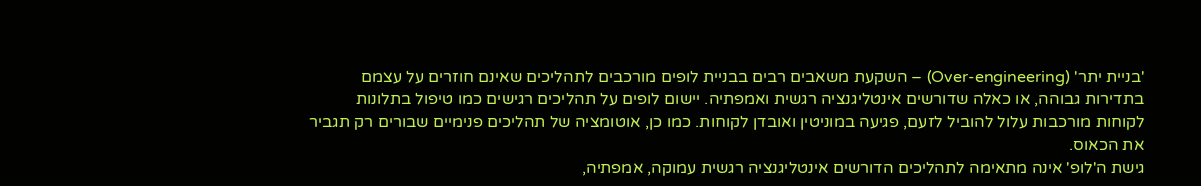'בניית יתר' (Over-engineering) – השקעת משאבים רבים בבניית לופים מורכבים לתהליכים שאינם חוזרים על עצמם בתדירות גבוהה, או כאלה שדורשים אינטליגנציה רגשית ואמפתיה. יישום לופים על תהליכים רגישים כמו טיפול בתלונות לקוחות מורכבות עלול להוביל לזעם, פגיעה במוניטין ואובדן לקוחות. כמו כן, אוטומציה של תהליכים פנימיים שבורים רק תגביר את הכאוס.
גישת ה'לופ' אינה מתאימה לתהליכים הדורשים אינטליגנציה רגשית עמוקה, אמפתיה,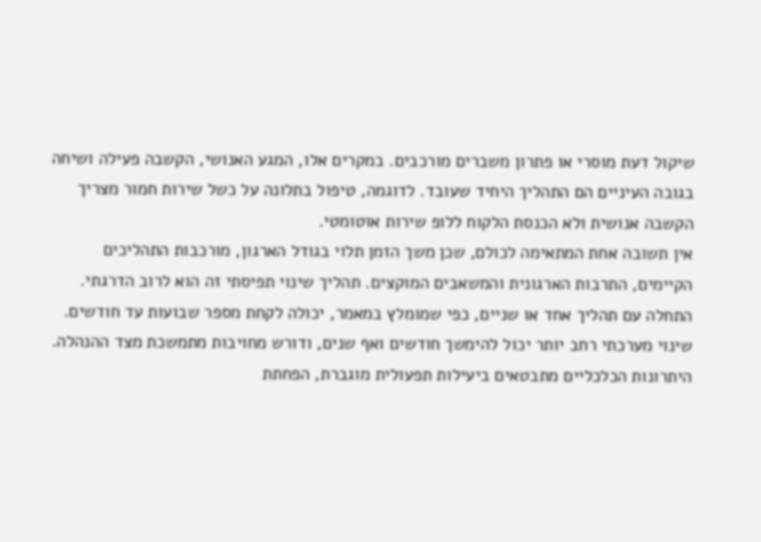שיקול דעת מוסרי או פתרון משברים מורכבים. במקרים אלו, המגע האנושי, הקשבה פעילה ושיחה בגובה העיניים הם התהליך היחיד שעובד. לדוגמה, טיפול בתלונה על כשל שירות חמור מצריך הקשבה אנושית ולא הכנסת הלקוח ללופ שירות אוטומטי.
אין תשובה אחת המתאימה לכולם, שכן משך הזמן תלוי בגודל הארגון, מורכבות התהליכים הקיימים, התרבות הארגונית והמשאבים המוקצים. תהליך שינוי תפיסתי זה הוא לרוב הדרגתי. התחלה עם תהליך אחד או שניים, כפי שמומלץ במאמר, יכולה לקחת מספר שבועות עד חודשים. שינוי מערכתי רחב יותר יכול להימשך חודשים ואף שנים, ודורש מחויבות מתמשכת מצד ההנהלה.
היתרונות הכלכליים מתבטאים ביעילות תפעולית מוגברת, הפחתת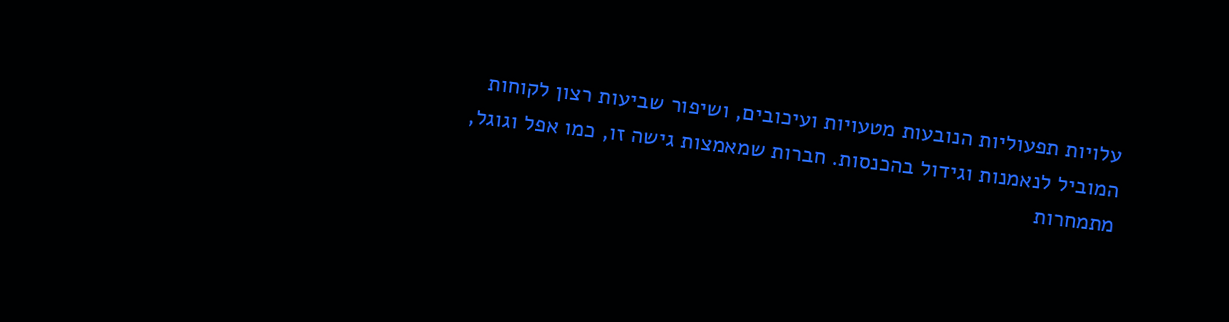עלויות תפעוליות הנובעות מטעויות ועיכובים, ושיפור שביעות רצון לקוחות המוביל לנאמנות וגידול בהכנסות. חברות שמאמצות גישה זו, כמו אפל וגוגל, מתמחרות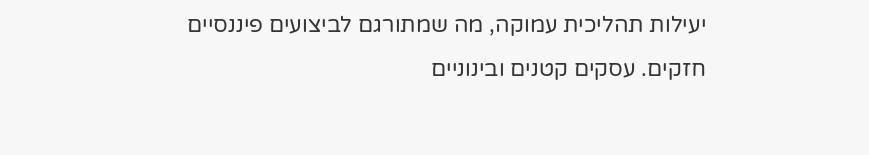יעילות תהליכית עמוקה, מה שמתורגם לביצועים פיננסיים חזקים. עסקים קטנים ובינוניים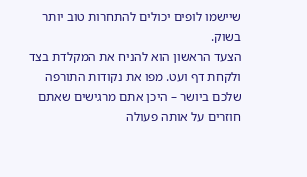שיישמו לופים יכולים להתחרות טוב יותר בשוק.
הצעד הראשון הוא להניח את המקלדת בצד ולקחת דף ועט. מפו את נקודות התורפה שלכם ביושר – היכן אתם מרגישים שאתם חוזרים על אותה פעולה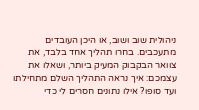ניהולית שוב ושוב, או היכן העובדים מתעכבים. בחרו תהליך אחד בלבד, את צוואר הבקבוק המעיק ביותר, ושאלו את עצמכם: איך נראה התהליך השלם מתחילתו ועד סופו? אילו נתונים חסרים לי כדי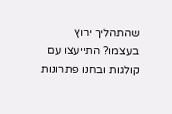שהתהליך ירוץ בעצמו? התייעצו עם קולגות ובחנו פתרונות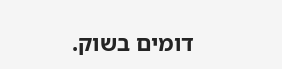דומים בשוק.